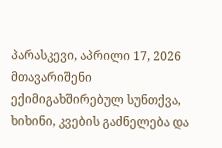პარასკევი, აპრილი 17, 2026
მთავარიშენი ექიმიგახშირებულ სუნთქვა, ხიხინი, კვების გაძნელება და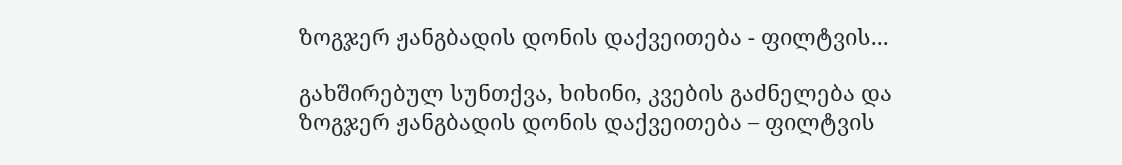ზოგჯერ ჟანგბადის დონის დაქვეითება - ფილტვის...

გახშირებულ სუნთქვა, ხიხინი, კვების გაძნელება და ზოგჯერ ჟანგბადის დონის დაქვეითება – ფილტვის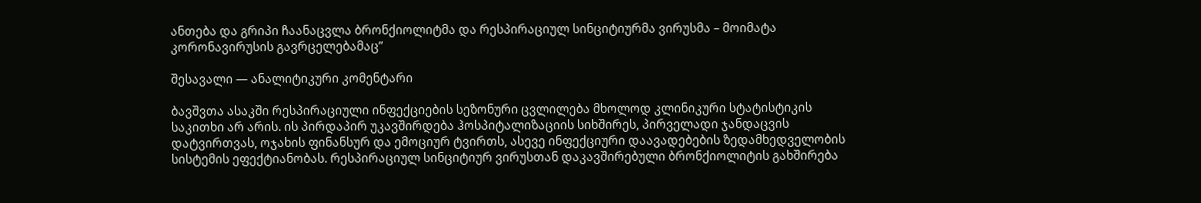ანთება და გრიპი ჩაანაცვლა ბრონქიოლიტმა და რესპირაციულ სინციტიურმა ვირუსმა – მოიმატა კორონავირუსის გავრცელებამაც”

შესავალი — ანალიტიკური კომენტარი

ბავშვთა ასაკში რესპირაციული ინფექციების სეზონური ცვლილება მხოლოდ კლინიკური სტატისტიკის საკითხი არ არის. ის პირდაპირ უკავშირდება ჰოსპიტალიზაციის სიხშირეს, პირველადი ჯანდაცვის დატვირთვას, ოჯახის ფინანსურ და ემოციურ ტვირთს, ასევე ინფექციური დაავადებების ზედამხედველობის სისტემის ეფექტიანობას. რესპირაციულ სინციტიურ ვირუსთან დაკავშირებული ბრონქიოლიტის გახშირება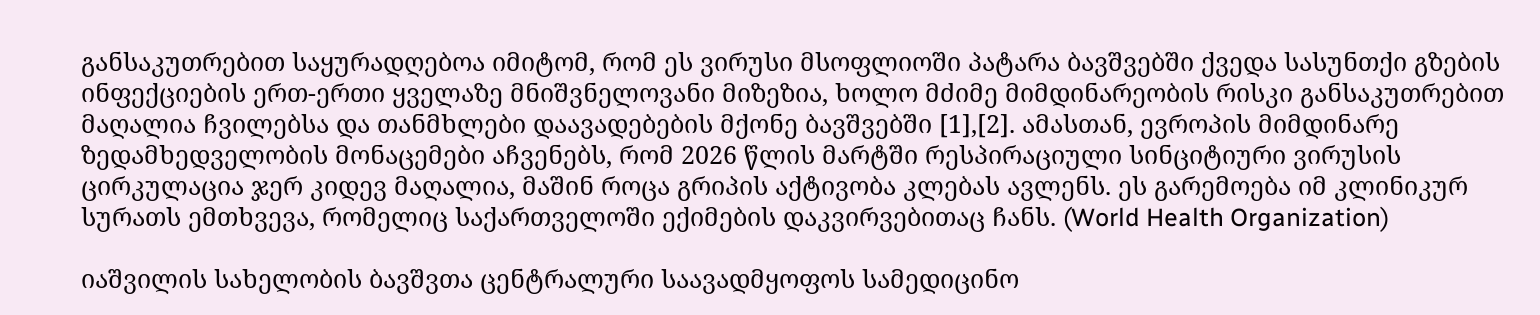განსაკუთრებით საყურადღებოა იმიტომ, რომ ეს ვირუსი მსოფლიოში პატარა ბავშვებში ქვედა სასუნთქი გზების ინფექციების ერთ-ერთი ყველაზე მნიშვნელოვანი მიზეზია, ხოლო მძიმე მიმდინარეობის რისკი განსაკუთრებით მაღალია ჩვილებსა და თანმხლები დაავადებების მქონე ბავშვებში [1],[2]. ამასთან, ევროპის მიმდინარე ზედამხედველობის მონაცემები აჩვენებს, რომ 2026 წლის მარტში რესპირაციული სინციტიური ვირუსის ცირკულაცია ჯერ კიდევ მაღალია, მაშინ როცა გრიპის აქტივობა კლებას ავლენს. ეს გარემოება იმ კლინიკურ სურათს ემთხვევა, რომელიც საქართველოში ექიმების დაკვირვებითაც ჩანს. (World Health Organization)

იაშვილის სახელობის ბავშვთა ცენტრალური საავადმყოფოს სამედიცინო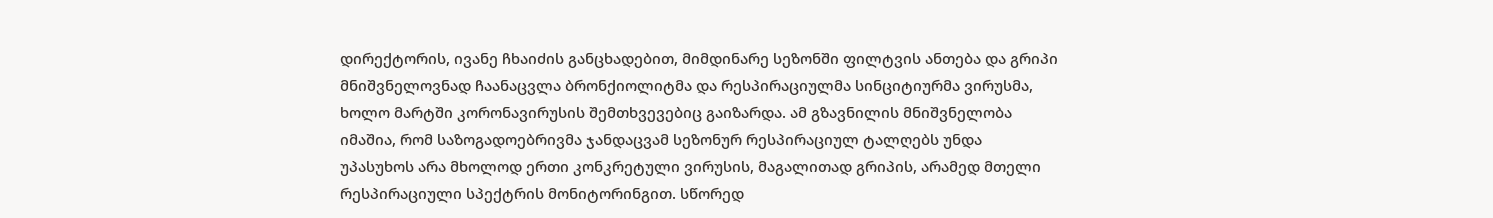დირექტორის, ივანე ჩხაიძის განცხადებით, მიმდინარე სეზონში ფილტვის ანთება და გრიპი მნიშვნელოვნად ჩაანაცვლა ბრონქიოლიტმა და რესპირაციულმა სინციტიურმა ვირუსმა, ხოლო მარტში კორონავირუსის შემთხვევებიც გაიზარდა. ამ გზავნილის მნიშვნელობა იმაშია, რომ საზოგადოებრივმა ჯანდაცვამ სეზონურ რესპირაციულ ტალღებს უნდა უპასუხოს არა მხოლოდ ერთი კონკრეტული ვირუსის, მაგალითად გრიპის, არამედ მთელი რესპირაციული სპექტრის მონიტორინგით. სწორედ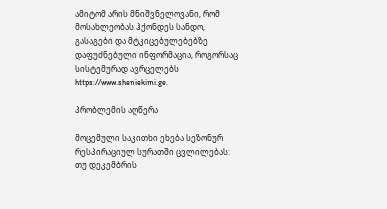ამიტომ არის მნიშვნელოვანი, რომ მოსახლეობას ჰქონდეს სანდო, გასაგები და მტკიცებულებებზე დაფუძნებული ინფორმაცია, როგორსაც სისტემურად ავრცელებს https://www.sheniekimi.ge.

პრობლემის აღწერა

მოცემული საკითხი ეხება სეზონურ რესპირაციულ სურათში ცვლილებას: თუ დეკემბრის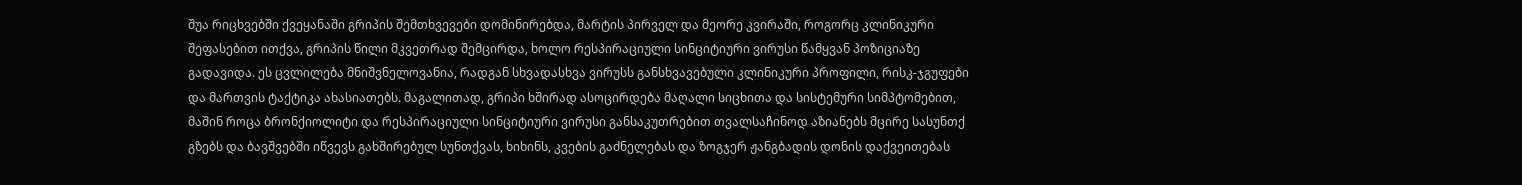შუა რიცხვებში ქვეყანაში გრიპის შემთხვევები დომინირებდა, მარტის პირველ და მეორე კვირაში, როგორც კლინიკური შეფასებით ითქვა, გრიპის წილი მკვეთრად შემცირდა, ხოლო რესპირაციული სინციტიური ვირუსი წამყვან პოზიციაზე გადავიდა. ეს ცვლილება მნიშვნელოვანია, რადგან სხვადასხვა ვირუსს განსხვავებული კლინიკური პროფილი, რისკ-ჯგუფები და მართვის ტაქტიკა ახასიათებს. მაგალითად, გრიპი ხშირად ასოცირდება მაღალი სიცხითა და სისტემური სიმპტომებით, მაშინ როცა ბრონქიოლიტი და რესპირაციული სინციტიური ვირუსი განსაკუთრებით თვალსაჩინოდ აზიანებს მცირე სასუნთქ გზებს და ბავშვებში იწვევს გახშირებულ სუნთქვას, ხიხინს, კვების გაძნელებას და ზოგჯერ ჟანგბადის დონის დაქვეითებას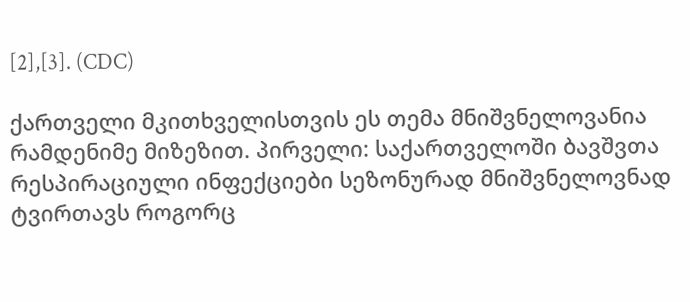[2],[3]. (CDC)

ქართველი მკითხველისთვის ეს თემა მნიშვნელოვანია რამდენიმე მიზეზით. პირველი: საქართველოში ბავშვთა რესპირაციული ინფექციები სეზონურად მნიშვნელოვნად ტვირთავს როგორც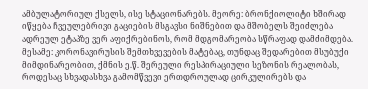ამბულატორიულ ქსელს, ისე სტაციონარებს. მეორე: ბრონქიოლიტი ხშირად იწყება ჩვეულებრივი გაციების მსგავსი ნიშნებით და მშობელს შეიძლება ადრეულ ეტაპზე ვერ აფიქრებინოს, რომ მდგომარეობა სწრაფად დამძიმდება. მესამე: კორონავირუსის შემთხვევების მატებაც, თუნდაც შედარებით მსუბუქი მიმდინარეობით, ქმნის ე.წ. შერეული რესპირაციული სეზონის რეალობას, როდესაც სხვადასხვა გამომწვევი ერთდროულად ცირკულირებს და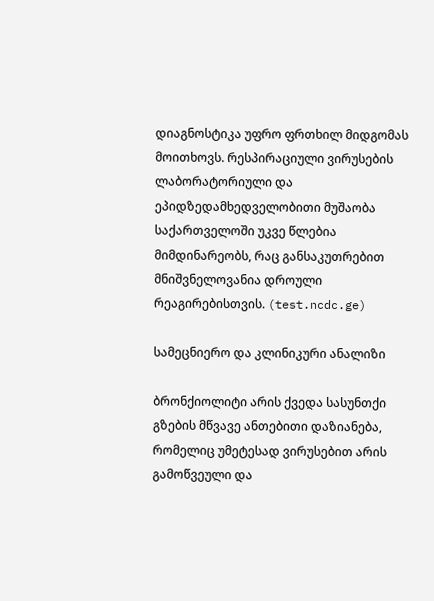დიაგნოსტიკა უფრო ფრთხილ მიდგომას მოითხოვს. რესპირაციული ვირუსების ლაბორატორიული და ეპიდზედამხედველობითი მუშაობა საქართველოში უკვე წლებია მიმდინარეობს, რაც განსაკუთრებით მნიშვნელოვანია დროული რეაგირებისთვის. (test.ncdc.ge)

სამეცნიერო და კლინიკური ანალიზი

ბრონქიოლიტი არის ქვედა სასუნთქი გზების მწვავე ანთებითი დაზიანება, რომელიც უმეტესად ვირუსებით არის გამოწვეული და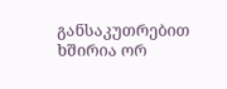განსაკუთრებით ხშირია ორ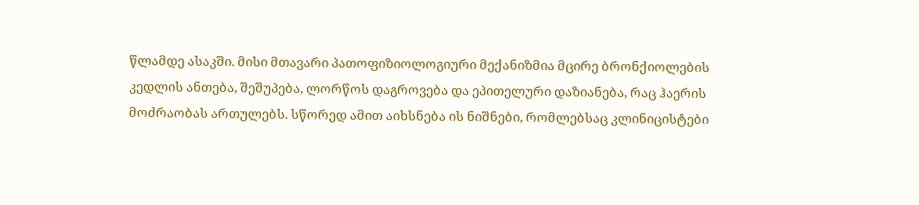წლამდე ასაკში. მისი მთავარი პათოფიზიოლოგიური მექანიზმია მცირე ბრონქიოლების კედლის ანთება, შეშუპება, ლორწოს დაგროვება და ეპითელური დაზიანება, რაც ჰაერის მოძრაობას ართულებს. სწორედ ამით აიხსნება ის ნიშნები, რომლებსაც კლინიცისტები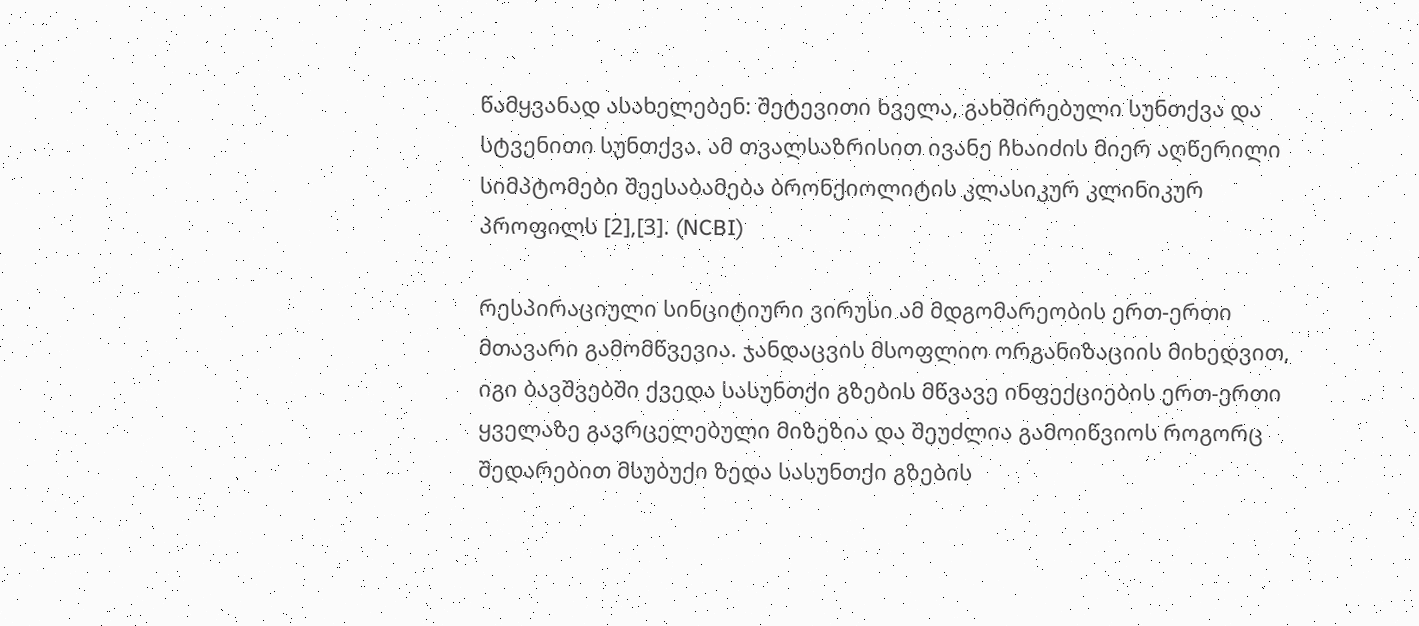წამყვანად ასახელებენ: შეტევითი ხველა, გახშირებული სუნთქვა და სტვენითი სუნთქვა. ამ თვალსაზრისით ივანე ჩხაიძის მიერ აღწერილი სიმპტომები შეესაბამება ბრონქიოლიტის კლასიკურ კლინიკურ პროფილს [2],[3]. (NCBI)

რესპირაციული სინციტიური ვირუსი ამ მდგომარეობის ერთ-ერთი მთავარი გამომწვევია. ჯანდაცვის მსოფლიო ორგანიზაციის მიხედვით, იგი ბავშვებში ქვედა სასუნთქი გზების მწვავე ინფექციების ერთ-ერთი ყველაზე გავრცელებული მიზეზია და შეუძლია გამოიწვიოს როგორც შედარებით მსუბუქი ზედა სასუნთქი გზების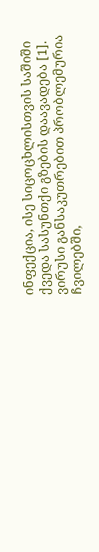ინფექცია, ისე სიცოცხლისთვის საშიში ქვედა სასუნთქი გზების დაავადება [1]. ვირუსი განსაკუთრებით პრობლემურია ჩვილებში,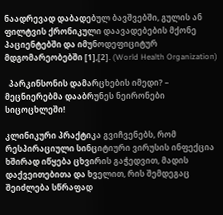ნაადრევად დაბადებულ ბავშვებში, გულის ან ფილტვის ქრონიკული დაავადებების მქონე პაციენტებში და იმუნოდეფიციტურ მდგომარეობებში [1],[2]. (World Health Organization)

  პარკინსონის დამარცხების იმედი? – მეცნიერებმა დააბრუნეს ნეირონები სიცოცხლეში!

კლინიკური პრაქტიკა გვიჩვენებს, რომ რესპირაციული სინციტიური ვირუსის ინფექცია ხშირად იწყება ცხვირის გაჭედვით, მადის დაქვეითებითა და ხველით, რის შემდეგაც შეიძლება სწრაფად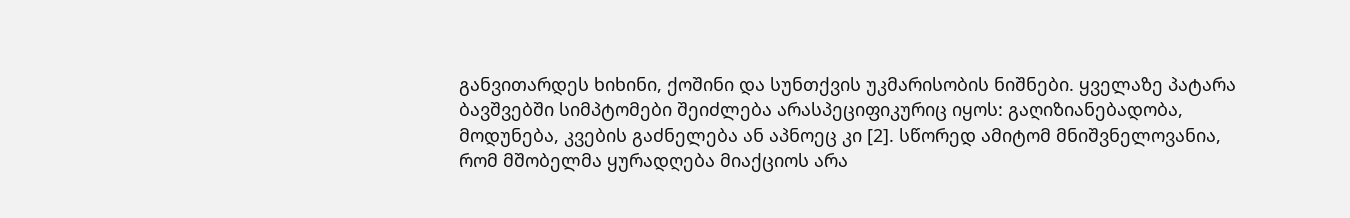განვითარდეს ხიხინი, ქოშინი და სუნთქვის უკმარისობის ნიშნები. ყველაზე პატარა ბავშვებში სიმპტომები შეიძლება არასპეციფიკურიც იყოს: გაღიზიანებადობა, მოდუნება, კვების გაძნელება ან აპნოეც კი [2]. სწორედ ამიტომ მნიშვნელოვანია, რომ მშობელმა ყურადღება მიაქციოს არა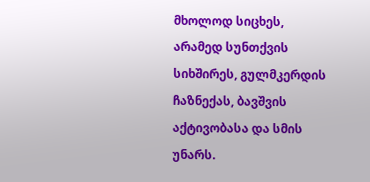მხოლოდ სიცხეს, არამედ სუნთქვის სიხშირეს, გულმკერდის ჩაზნექას, ბავშვის აქტივობასა და სმის უნარს.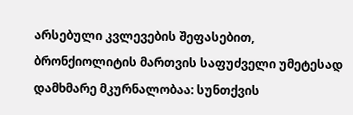არსებული კვლევების შეფასებით, ბრონქიოლიტის მართვის საფუძველი უმეტესად დამხმარე მკურნალობაა: სუნთქვის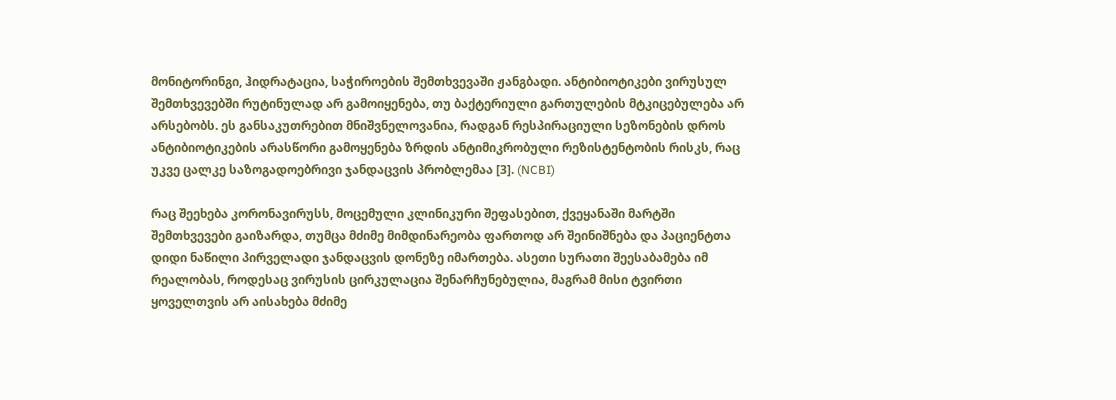მონიტორინგი, ჰიდრატაცია, საჭიროების შემთხვევაში ჟანგბადი. ანტიბიოტიკები ვირუსულ შემთხვევებში რუტინულად არ გამოიყენება, თუ ბაქტერიული გართულების მტკიცებულება არ არსებობს. ეს განსაკუთრებით მნიშვნელოვანია, რადგან რესპირაციული სეზონების დროს ანტიბიოტიკების არასწორი გამოყენება ზრდის ანტიმიკრობული რეზისტენტობის რისკს, რაც უკვე ცალკე საზოგადოებრივი ჯანდაცვის პრობლემაა [3]. (NCBI)

რაც შეეხება კორონავირუსს, მოცემული კლინიკური შეფასებით, ქვეყანაში მარტში შემთხვევები გაიზარდა, თუმცა მძიმე მიმდინარეობა ფართოდ არ შეინიშნება და პაციენტთა დიდი ნაწილი პირველადი ჯანდაცვის დონეზე იმართება. ასეთი სურათი შეესაბამება იმ რეალობას, როდესაც ვირუსის ცირკულაცია შენარჩუნებულია, მაგრამ მისი ტვირთი ყოველთვის არ აისახება მძიმე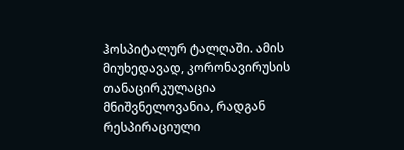ჰოსპიტალურ ტალღაში. ამის მიუხედავად, კორონავირუსის თანაცირკულაცია მნიშვნელოვანია, რადგან რესპირაციული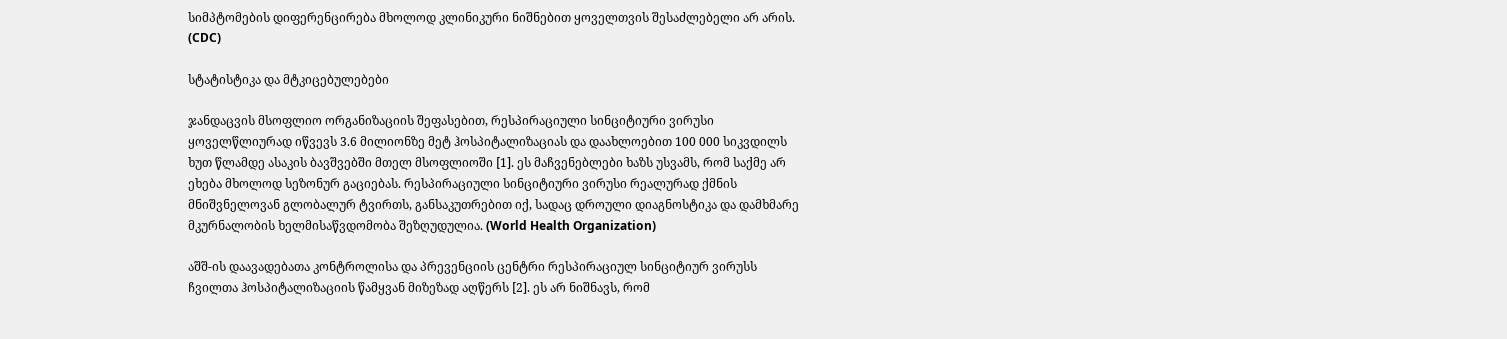სიმპტომების დიფერენცირება მხოლოდ კლინიკური ნიშნებით ყოველთვის შესაძლებელი არ არის. (CDC)

სტატისტიკა და მტკიცებულებები

ჯანდაცვის მსოფლიო ორგანიზაციის შეფასებით, რესპირაციული სინციტიური ვირუსი ყოველწლიურად იწვევს 3.6 მილიონზე მეტ ჰოსპიტალიზაციას და დაახლოებით 100 000 სიკვდილს ხუთ წლამდე ასაკის ბავშვებში მთელ მსოფლიოში [1]. ეს მაჩვენებლები ხაზს უსვამს, რომ საქმე არ ეხება მხოლოდ სეზონურ გაციებას. რესპირაციული სინციტიური ვირუსი რეალურად ქმნის მნიშვნელოვან გლობალურ ტვირთს, განსაკუთრებით იქ, სადაც დროული დიაგნოსტიკა და დამხმარე მკურნალობის ხელმისაწვდომობა შეზღუდულია. (World Health Organization)

აშშ-ის დაავადებათა კონტროლისა და პრევენციის ცენტრი რესპირაციულ სინციტიურ ვირუსს ჩვილთა ჰოსპიტალიზაციის წამყვან მიზეზად აღწერს [2]. ეს არ ნიშნავს, რომ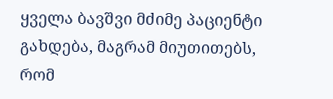ყველა ბავშვი მძიმე პაციენტი გახდება, მაგრამ მიუთითებს, რომ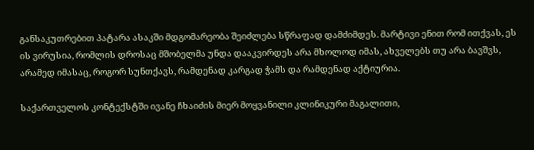განსაკუთრებით პატარა ასაკში მდგომარეობა შეიძლება სწრაფად დამძიმდეს. მარტივი ენით რომ ითქვას, ეს ის ვირუსია, რომლის დროსაც მშობელმა უნდა დააკვირდეს არა მხოლოდ იმას, ახველებს თუ არა ბავშვს, არამედ იმასაც, როგორ სუნთქავს, რამდენად კარგად ჭამს და რამდენად აქტიურია.

საქართველოს კონტექსტში ივანე ჩხაიძის მიერ მოყვანილი კლინიკური მაგალითი,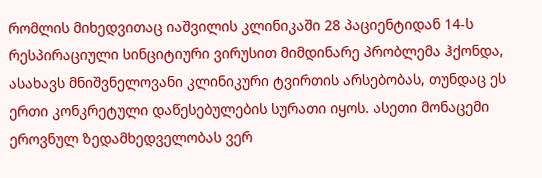რომლის მიხედვითაც იაშვილის კლინიკაში 28 პაციენტიდან 14-ს რესპირაციული სინციტიური ვირუსით მიმდინარე პრობლემა ჰქონდა, ასახავს მნიშვნელოვანი კლინიკური ტვირთის არსებობას, თუნდაც ეს ერთი კონკრეტული დაწესებულების სურათი იყოს. ასეთი მონაცემი ეროვნულ ზედამხედველობას ვერ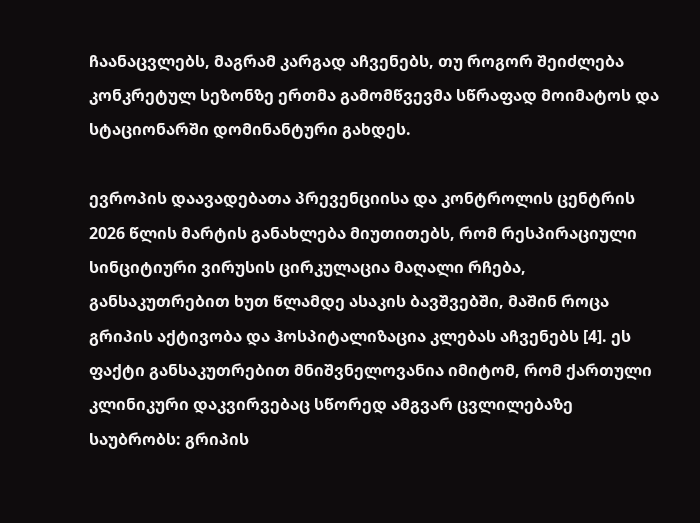ჩაანაცვლებს, მაგრამ კარგად აჩვენებს, თუ როგორ შეიძლება კონკრეტულ სეზონზე ერთმა გამომწვევმა სწრაფად მოიმატოს და სტაციონარში დომინანტური გახდეს.

ევროპის დაავადებათა პრევენციისა და კონტროლის ცენტრის 2026 წლის მარტის განახლება მიუთითებს, რომ რესპირაციული სინციტიური ვირუსის ცირკულაცია მაღალი რჩება, განსაკუთრებით ხუთ წლამდე ასაკის ბავშვებში, მაშინ როცა გრიპის აქტივობა და ჰოსპიტალიზაცია კლებას აჩვენებს [4]. ეს ფაქტი განსაკუთრებით მნიშვნელოვანია იმიტომ, რომ ქართული კლინიკური დაკვირვებაც სწორედ ამგვარ ცვლილებაზე საუბრობს: გრიპის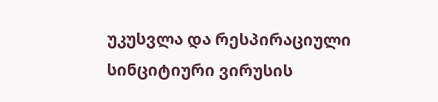უკუსვლა და რესპირაციული სინციტიური ვირუსის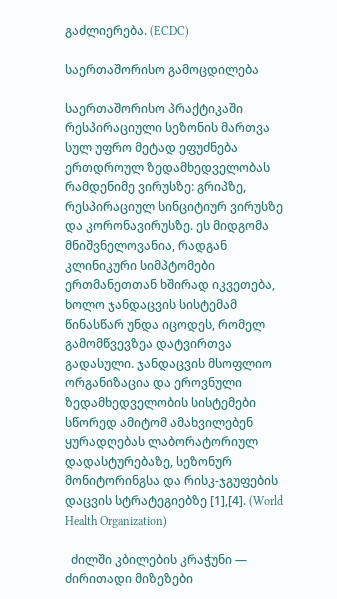გაძლიერება. (ECDC)

საერთაშორისო გამოცდილება

საერთაშორისო პრაქტიკაში რესპირაციული სეზონის მართვა სულ უფრო მეტად ეფუძნება ერთდროულ ზედამხედველობას რამდენიმე ვირუსზე: გრიპზე, რესპირაციულ სინციტიურ ვირუსზე და კორონავირუსზე. ეს მიდგომა მნიშვნელოვანია, რადგან კლინიკური სიმპტომები ერთმანეთთან ხშირად იკვეთება, ხოლო ჯანდაცვის სისტემამ წინასწარ უნდა იცოდეს, რომელ გამომწვევზეა დატვირთვა გადასული. ჯანდაცვის მსოფლიო ორგანიზაცია და ეროვნული ზედამხედველობის სისტემები სწორედ ამიტომ ამახვილებენ ყურადღებას ლაბორატორიულ დადასტურებაზე, სეზონურ მონიტორინგსა და რისკ-ჯგუფების დაცვის სტრატეგიებზე [1],[4]. (World Health Organization)

  ძილში კბილების კრაჭუნი — ძირითადი მიზეზები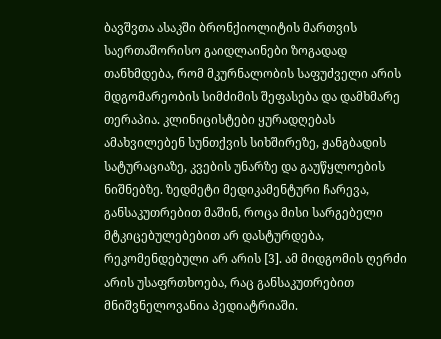ბავშვთა ასაკში ბრონქიოლიტის მართვის საერთაშორისო გაიდლაინები ზოგადად თანხმდება, რომ მკურნალობის საფუძველი არის მდგომარეობის სიმძიმის შეფასება და დამხმარე თერაპია. კლინიცისტები ყურადღებას ამახვილებენ სუნთქვის სიხშირეზე, ჟანგბადის სატურაციაზე, კვების უნარზე და გაუწყლოების ნიშნებზე. ზედმეტი მედიკამენტური ჩარევა, განსაკუთრებით მაშინ, როცა მისი სარგებელი მტკიცებულებებით არ დასტურდება, რეკომენდებული არ არის [3]. ამ მიდგომის ღერძი არის უსაფრთხოება, რაც განსაკუთრებით მნიშვნელოვანია პედიატრიაში.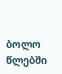ბოლო წლებში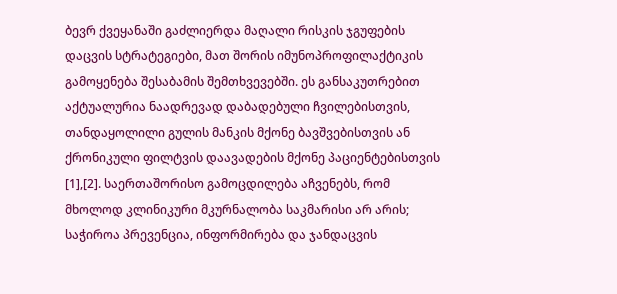ბევრ ქვეყანაში გაძლიერდა მაღალი რისკის ჯგუფების დაცვის სტრატეგიები, მათ შორის იმუნოპროფილაქტიკის გამოყენება შესაბამის შემთხვევებში. ეს განსაკუთრებით აქტუალურია ნაადრევად დაბადებული ჩვილებისთვის, თანდაყოლილი გულის მანკის მქონე ბავშვებისთვის ან ქრონიკული ფილტვის დაავადების მქონე პაციენტებისთვის [1],[2]. საერთაშორისო გამოცდილება აჩვენებს, რომ მხოლოდ კლინიკური მკურნალობა საკმარისი არ არის; საჭიროა პრევენცია, ინფორმირება და ჯანდაცვის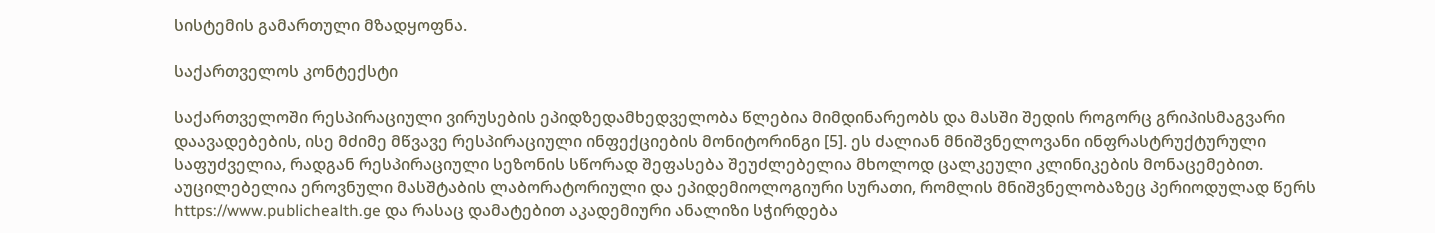სისტემის გამართული მზადყოფნა.

საქართველოს კონტექსტი

საქართველოში რესპირაციული ვირუსების ეპიდზედამხედველობა წლებია მიმდინარეობს და მასში შედის როგორც გრიპისმაგვარი დაავადებების, ისე მძიმე მწვავე რესპირაციული ინფექციების მონიტორინგი [5]. ეს ძალიან მნიშვნელოვანი ინფრასტრუქტურული საფუძველია, რადგან რესპირაციული სეზონის სწორად შეფასება შეუძლებელია მხოლოდ ცალკეული კლინიკების მონაცემებით. აუცილებელია ეროვნული მასშტაბის ლაბორატორიული და ეპიდემიოლოგიური სურათი, რომლის მნიშვნელობაზეც პერიოდულად წერს https://www.publichealth.ge და რასაც დამატებით აკადემიური ანალიზი სჭირდება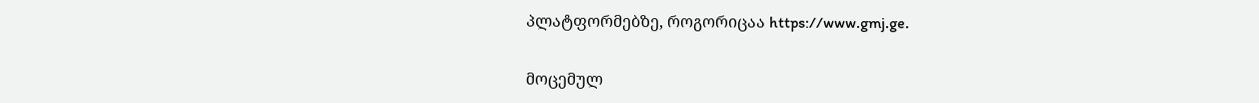პლატფორმებზე, როგორიცაა https://www.gmj.ge.

მოცემულ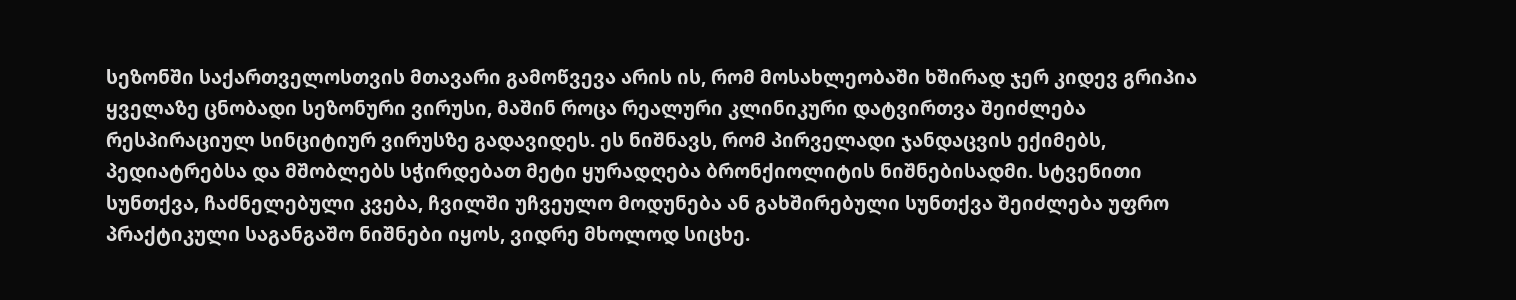სეზონში საქართველოსთვის მთავარი გამოწვევა არის ის, რომ მოსახლეობაში ხშირად ჯერ კიდევ გრიპია ყველაზე ცნობადი სეზონური ვირუსი, მაშინ როცა რეალური კლინიკური დატვირთვა შეიძლება რესპირაციულ სინციტიურ ვირუსზე გადავიდეს. ეს ნიშნავს, რომ პირველადი ჯანდაცვის ექიმებს, პედიატრებსა და მშობლებს სჭირდებათ მეტი ყურადღება ბრონქიოლიტის ნიშნებისადმი. სტვენითი სუნთქვა, ჩაძნელებული კვება, ჩვილში უჩვეულო მოდუნება ან გახშირებული სუნთქვა შეიძლება უფრო პრაქტიკული საგანგაშო ნიშნები იყოს, ვიდრე მხოლოდ სიცხე.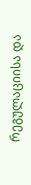რეგულაციისა და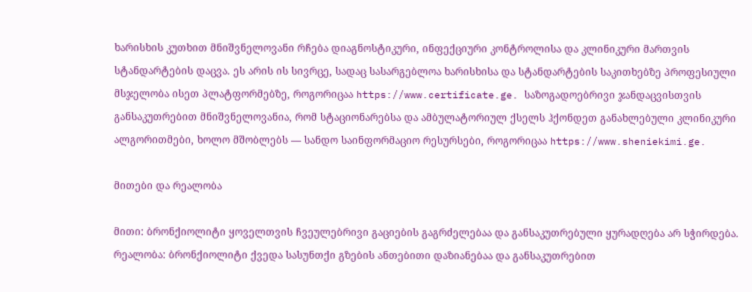ხარისხის კუთხით მნიშვნელოვანი რჩება დიაგნოსტიკური, ინფექციური კონტროლისა და კლინიკური მართვის სტანდარტების დაცვა. ეს არის ის სივრცე, სადაც სასარგებლოა ხარისხისა და სტანდარტების საკითხებზე პროფესიული მსჯელობა ისეთ პლატფორმებზე, როგორიცაა https://www.certificate.ge. საზოგადოებრივი ჯანდაცვისთვის განსაკუთრებით მნიშვნელოვანია, რომ სტაციონარებსა და ამბულატორიულ ქსელს ჰქონდეთ განახლებული კლინიკური ალგორითმები, ხოლო მშობლებს — სანდო საინფორმაციო რესურსები, როგორიცაა https://www.sheniekimi.ge.

მითები და რეალობა

მითი: ბრონქიოლიტი ყოველთვის ჩვეულებრივი გაციების გაგრძელებაა და განსაკუთრებული ყურადღება არ სჭირდება.
რეალობა: ბრონქიოლიტი ქვედა სასუნთქი გზების ანთებითი დაზიანებაა და განსაკუთრებით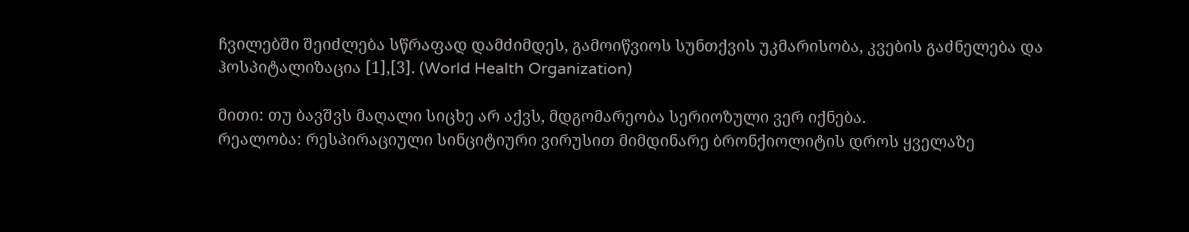ჩვილებში შეიძლება სწრაფად დამძიმდეს, გამოიწვიოს სუნთქვის უკმარისობა, კვების გაძნელება და ჰოსპიტალიზაცია [1],[3]. (World Health Organization)

მითი: თუ ბავშვს მაღალი სიცხე არ აქვს, მდგომარეობა სერიოზული ვერ იქნება.
რეალობა: რესპირაციული სინციტიური ვირუსით მიმდინარე ბრონქიოლიტის დროს ყველაზე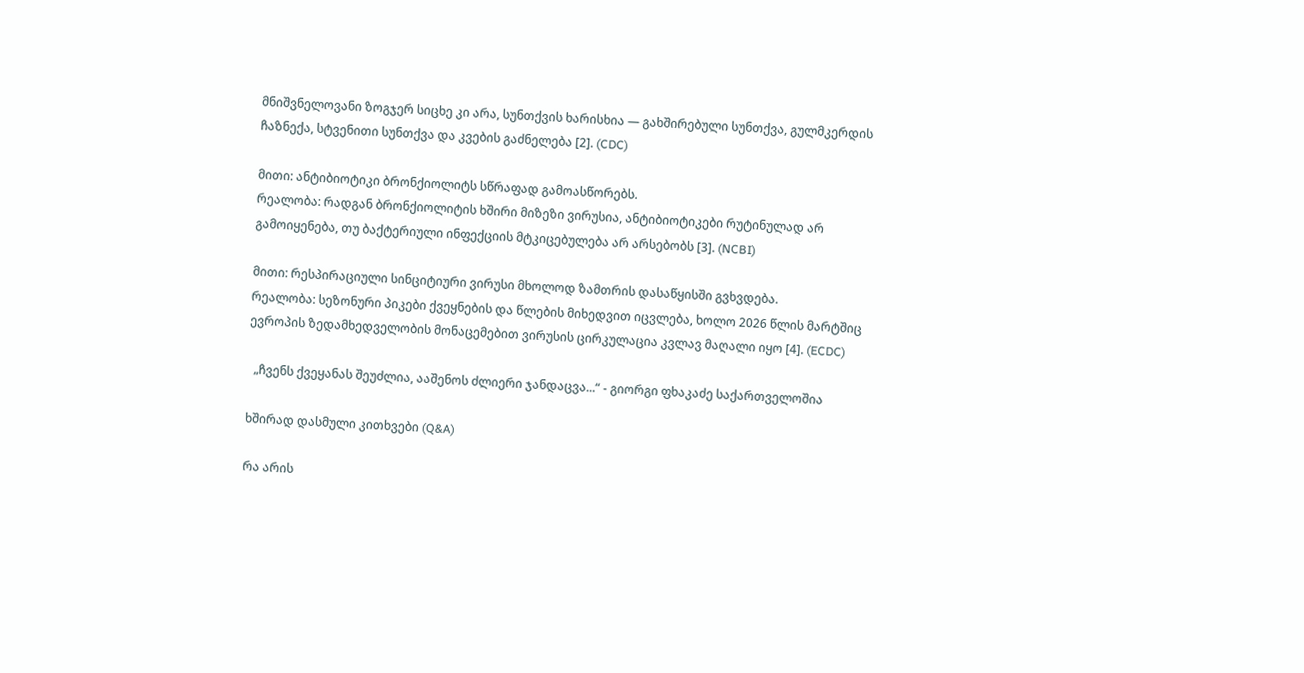მნიშვნელოვანი ზოგჯერ სიცხე კი არა, სუნთქვის ხარისხია — გახშირებული სუნთქვა, გულმკერდის ჩაზნექა, სტვენითი სუნთქვა და კვების გაძნელება [2]. (CDC)

მითი: ანტიბიოტიკი ბრონქიოლიტს სწრაფად გამოასწორებს.
რეალობა: რადგან ბრონქიოლიტის ხშირი მიზეზი ვირუსია, ანტიბიოტიკები რუტინულად არ გამოიყენება, თუ ბაქტერიული ინფექციის მტკიცებულება არ არსებობს [3]. (NCBI)

მითი: რესპირაციული სინციტიური ვირუსი მხოლოდ ზამთრის დასაწყისში გვხვდება.
რეალობა: სეზონური პიკები ქვეყნების და წლების მიხედვით იცვლება, ხოლო 2026 წლის მარტშიც ევროპის ზედამხედველობის მონაცემებით ვირუსის ცირკულაცია კვლავ მაღალი იყო [4]. (ECDC)

  „ჩვენს ქვეყანას შეუძლია, ააშენოს ძლიერი ჯანდაცვა...“ - გიორგი ფხაკაძე საქართველოშია

ხშირად დასმული კითხვები (Q&A)

რა არის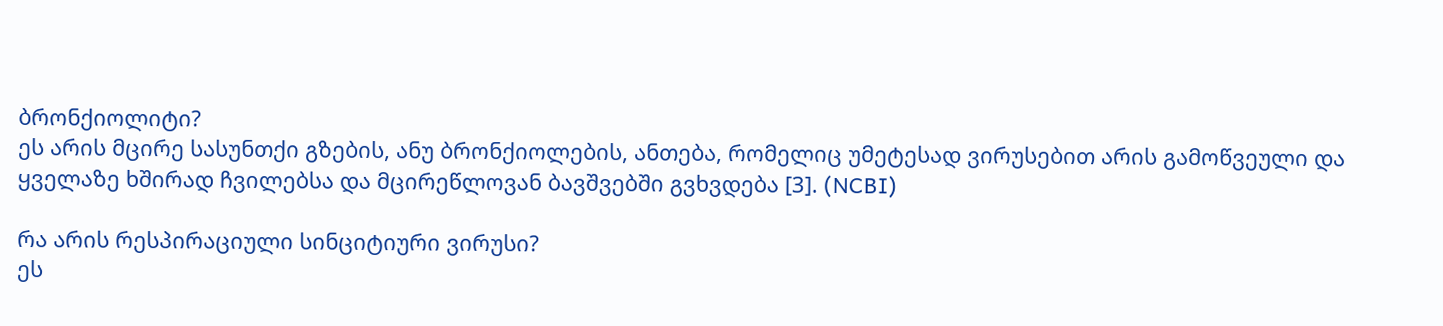ბრონქიოლიტი?
ეს არის მცირე სასუნთქი გზების, ანუ ბრონქიოლების, ანთება, რომელიც უმეტესად ვირუსებით არის გამოწვეული და ყველაზე ხშირად ჩვილებსა და მცირეწლოვან ბავშვებში გვხვდება [3]. (NCBI)

რა არის რესპირაციული სინციტიური ვირუსი?
ეს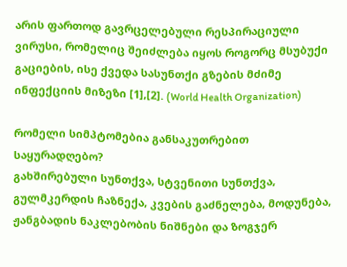არის ფართოდ გავრცელებული რესპირაციული ვირუსი, რომელიც შეიძლება იყოს როგორც მსუბუქი გაციების, ისე ქვედა სასუნთქი გზების მძიმე ინფექციის მიზეზი [1],[2]. (World Health Organization)

რომელი სიმპტომებია განსაკუთრებით საყურადღებო?
გახშირებული სუნთქვა, სტვენითი სუნთქვა, გულმკერდის ჩაზნექა, კვების გაძნელება, მოდუნება, ჟანგბადის ნაკლებობის ნიშნები და ზოგჯერ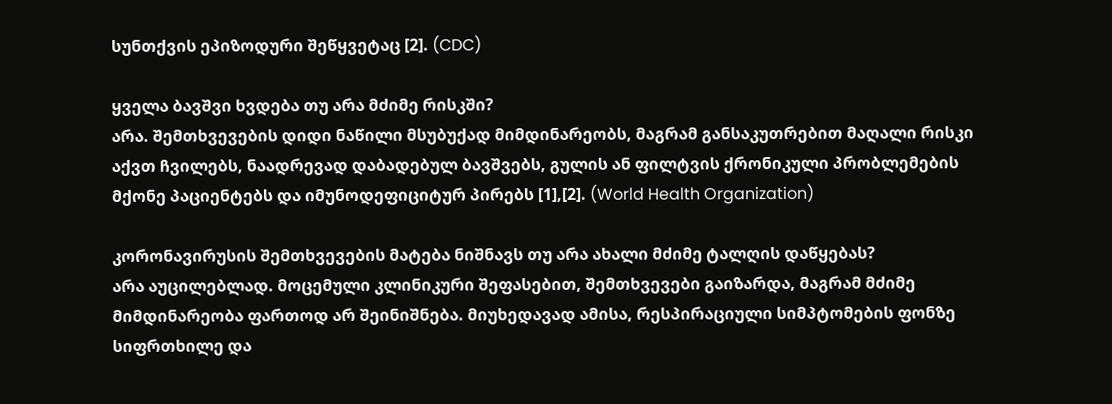სუნთქვის ეპიზოდური შეწყვეტაც [2]. (CDC)

ყველა ბავშვი ხვდება თუ არა მძიმე რისკში?
არა. შემთხვევების დიდი ნაწილი მსუბუქად მიმდინარეობს, მაგრამ განსაკუთრებით მაღალი რისკი აქვთ ჩვილებს, ნაადრევად დაბადებულ ბავშვებს, გულის ან ფილტვის ქრონიკული პრობლემების მქონე პაციენტებს და იმუნოდეფიციტურ პირებს [1],[2]. (World Health Organization)

კორონავირუსის შემთხვევების მატება ნიშნავს თუ არა ახალი მძიმე ტალღის დაწყებას?
არა აუცილებლად. მოცემული კლინიკური შეფასებით, შემთხვევები გაიზარდა, მაგრამ მძიმე მიმდინარეობა ფართოდ არ შეინიშნება. მიუხედავად ამისა, რესპირაციული სიმპტომების ფონზე სიფრთხილე და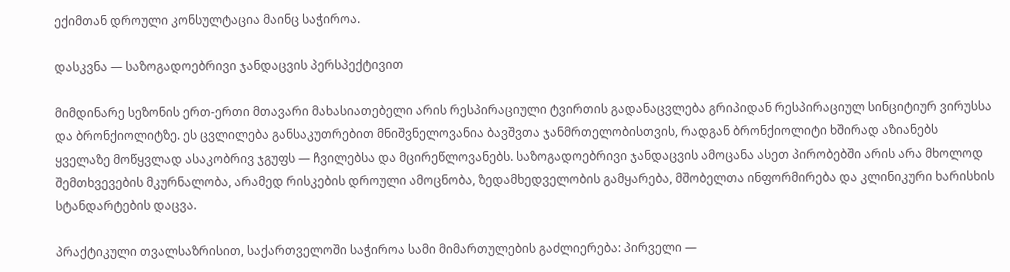ექიმთან დროული კონსულტაცია მაინც საჭიროა.

დასკვნა — საზოგადოებრივი ჯანდაცვის პერსპექტივით

მიმდინარე სეზონის ერთ-ერთი მთავარი მახასიათებელი არის რესპირაციული ტვირთის გადანაცვლება გრიპიდან რესპირაციულ სინციტიურ ვირუსსა და ბრონქიოლიტზე. ეს ცვლილება განსაკუთრებით მნიშვნელოვანია ბავშვთა ჯანმრთელობისთვის, რადგან ბრონქიოლიტი ხშირად აზიანებს ყველაზე მოწყვლად ასაკობრივ ჯგუფს — ჩვილებსა და მცირეწლოვანებს. საზოგადოებრივი ჯანდაცვის ამოცანა ასეთ პირობებში არის არა მხოლოდ შემთხვევების მკურნალობა, არამედ რისკების დროული ამოცნობა, ზედამხედველობის გამყარება, მშობელთა ინფორმირება და კლინიკური ხარისხის სტანდარტების დაცვა.

პრაქტიკული თვალსაზრისით, საქართველოში საჭიროა სამი მიმართულების გაძლიერება: პირველი —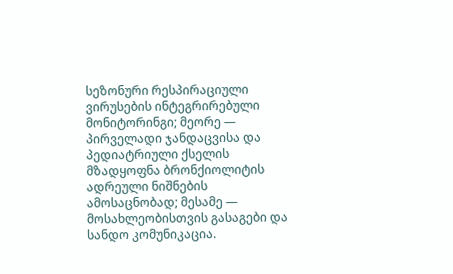სეზონური რესპირაციული ვირუსების ინტეგრირებული მონიტორინგი; მეორე — პირველადი ჯანდაცვისა და პედიატრიული ქსელის მზადყოფნა ბრონქიოლიტის ადრეული ნიშნების ამოსაცნობად; მესამე — მოსახლეობისთვის გასაგები და სანდო კომუნიკაცია.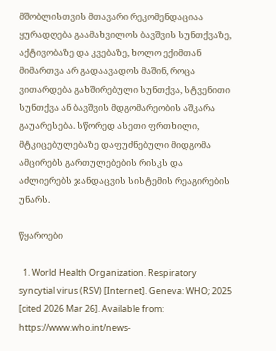მშობლისთვის მთავარი რეკომენდაციაა ყურადღება გაამახვილოს ბავშვის სუნთქვაზე, აქტივობაზე და კვებაზე, ხოლო ექიმთან მიმართვა არ გადაავადოს მაშინ, როცა ვითარდება გახშირებული სუნთქვა, სტვენითი სუნთქვა ან ბავშვის მდგომარეობის აშკარა გაუარესება. სწორედ ასეთი ფრთხილი, მტკიცებულებაზე დაფუძნებული მიდგომა ამცირებს გართულებების რისკს და აძლიერებს ჯანდაცვის სისტემის რეაგირების უნარს.

წყაროები

  1. World Health Organization. Respiratory syncytial virus (RSV) [Internet]. Geneva: WHO; 2025 [cited 2026 Mar 26]. Available from: https://www.who.int/news-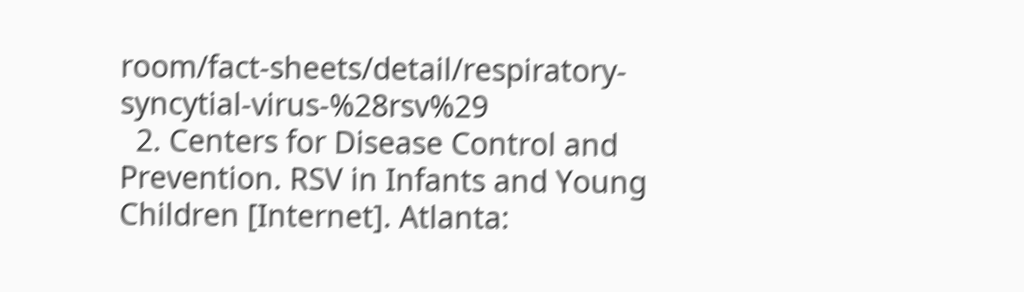room/fact-sheets/detail/respiratory-syncytial-virus-%28rsv%29
  2. Centers for Disease Control and Prevention. RSV in Infants and Young Children [Internet]. Atlanta: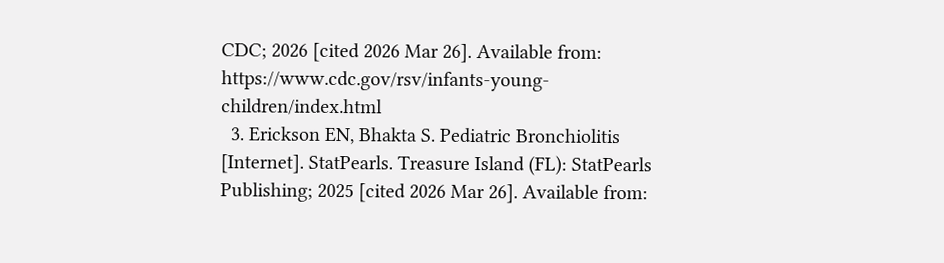CDC; 2026 [cited 2026 Mar 26]. Available from: https://www.cdc.gov/rsv/infants-young-children/index.html
  3. Erickson EN, Bhakta S. Pediatric Bronchiolitis [Internet]. StatPearls. Treasure Island (FL): StatPearls Publishing; 2025 [cited 2026 Mar 26]. Available from: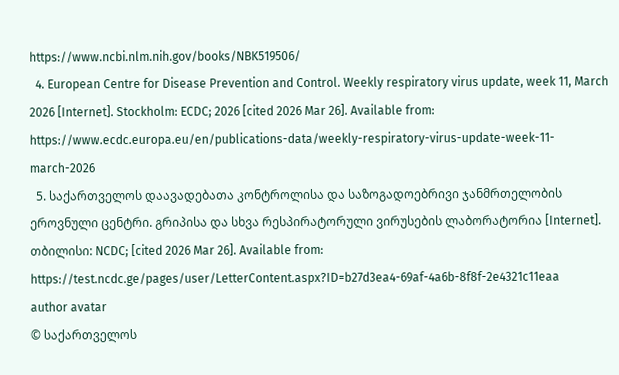https://www.ncbi.nlm.nih.gov/books/NBK519506/
  4. European Centre for Disease Prevention and Control. Weekly respiratory virus update, week 11, March 2026 [Internet]. Stockholm: ECDC; 2026 [cited 2026 Mar 26]. Available from: https://www.ecdc.europa.eu/en/publications-data/weekly-respiratory-virus-update-week-11-march-2026
  5. საქართველოს დაავადებათა კონტროლისა და საზოგადოებრივი ჯანმრთელობის ეროვნული ცენტრი. გრიპისა და სხვა რესპირატორული ვირუსების ლაბორატორია [Internet]. თბილისი: NCDC; [cited 2026 Mar 26]. Available from: https://test.ncdc.ge/pages/user/LetterContent.aspx?ID=b27d3ea4-69af-4a6b-8f8f-2e4321c11eaa
author avatar
© საქართველოს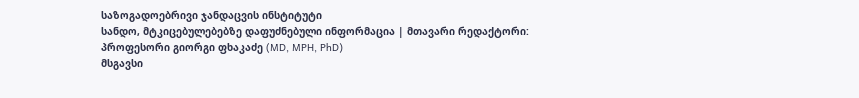საზოგადოებრივი ჯანდაცვის ინსტიტუტი
სანდო, მტკიცებულებებზე დაფუძნებული ინფორმაცია | მთავარი რედაქტორი: პროფესორი გიორგი ფხაკაძე (MD, MPH, PhD)
მსგავსი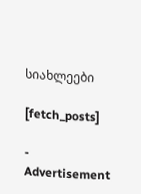სიახლეები

[fetch_posts]

- Advertisement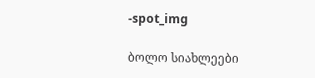-spot_img

ბოლო სიახლეები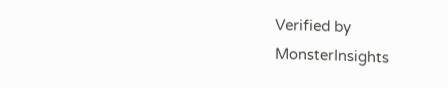Verified by MonsterInsights